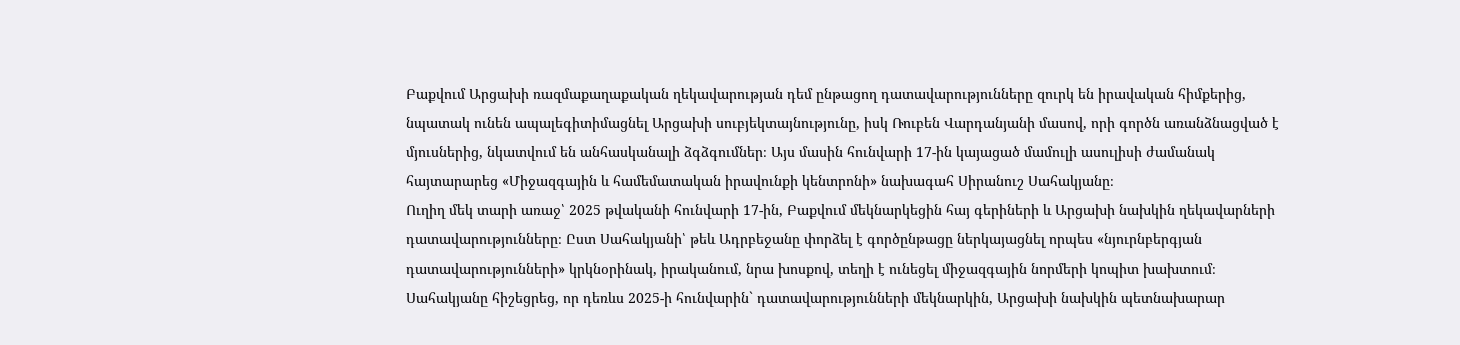Բաքվում Արցախի ռազմաքաղաքական ղեկավարության դեմ ընթացող դատավարությունները զուրկ են իրավական հիմքերից, նպատակ ունեն ապալեգիտիմացնել Արցախի սուբյեկտայնությունը, իսկ Ռուբեն Վարդանյանի մասով, որի գործն առանձնացված է մյուսներից, նկատվում են անհասկանալի ձգձգումներ։ Այս մասին հունվարի 17-ին կայացած մամուլի ասուլիսի ժամանակ հայտարարեց «Միջազգային և համեմատական իրավունքի կենտրոնի» նախագահ Սիրանուշ Սահակյանը։
Ուղիղ մեկ տարի առաջ՝ 2025 թվականի հունվարի 17-ին, Բաքվում մեկնարկեցին հայ գերիների և Արցախի նախկին ղեկավարների դատավարությունները։ Ըստ Սահակյանի՝ թեև Ադրբեջանը փորձել է գործընթացը ներկայացնել որպես «նյուրնբերգյան դատավարությունների» կրկնօրինակ, իրականում, նրա խոսքով, տեղի է ունեցել միջազգային նորմերի կոպիտ խախտում։
Սահակյանը հիշեցրեց, որ դեռևս 2025-ի հունվարին` դատավարությունների մեկնարկին, Արցախի նախկին պետնախարար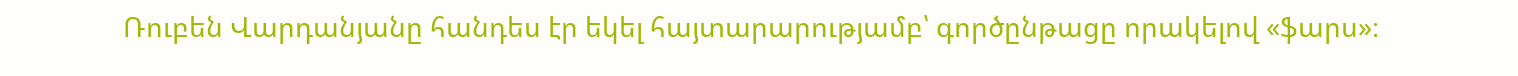Ռուբեն Վարդանյանը հանդես էր եկել հայտարարությամբ՝ գործընթացը որակելով «ֆարս»։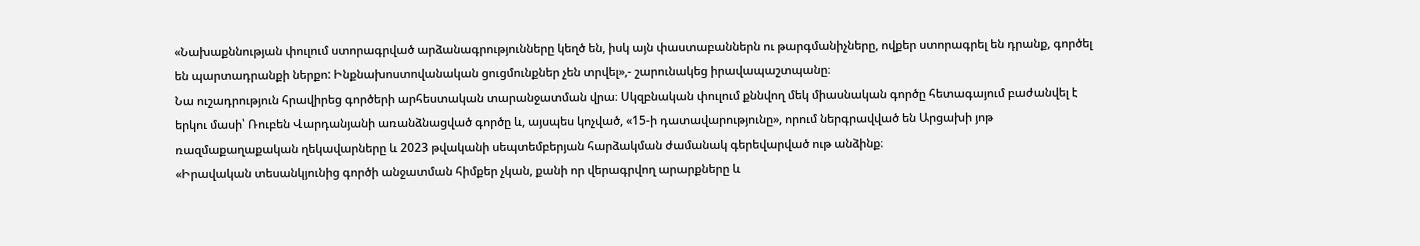«Նախաքննության փուլում ստորագրված արձանագրությունները կեղծ են, իսկ այն փաստաբաններն ու թարգմանիչները, ովքեր ստորագրել են դրանք, գործել են պարտադրանքի ներքո: Ինքնախոստովանական ցուցմունքներ չեն տրվել»,- շարունակեց իրավապաշտպանը։
Նա ուշադրություն հրավիրեց գործերի արհեստական տարանջատման վրա։ Սկզբնական փուլում քննվող մեկ միասնական գործը հետագայում բաժանվել է երկու մասի՝ Ռուբեն Վարդանյանի առանձնացված գործը և, այսպես կոչված, «15-ի դատավարությունը», որում ներգրավված են Արցախի յոթ ռազմաքաղաքական ղեկավարները և 2023 թվականի սեպտեմբերյան հարձակման ժամանակ գերեվարված ութ անձինք։
«Իրավական տեսանկյունից գործի անջատման հիմքեր չկան, քանի որ վերագրվող արարքները և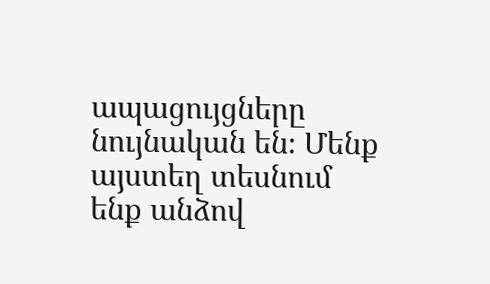ապացույցները նույնական են։ Մենք այստեղ տեսնում ենք անձով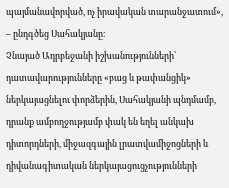պայմանավորված, ոչ իրավական տարանջատում», – ընդգծեց Սահակյանը։
Չնայած Ադրբեջանի իշխանությունների՝ դատավարությունները «բաց և թափանցիկ» ներկայացնելու փորձերին, Սահակյանի պնդմամբ, դրանք ամբողջությամբ փակ են եղել անկախ դիտորդների, միջազգային լրատվամիջոցների և դիվանագիտական ներկայացուցչությունների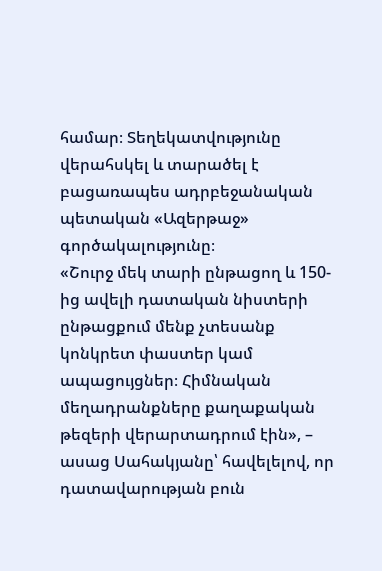համար։ Տեղեկատվությունը վերահսկել և տարածել է բացառապես ադրբեջանական պետական «Ազերթաջ» գործակալությունը։
«Շուրջ մեկ տարի ընթացող և 150-ից ավելի դատական նիստերի ընթացքում մենք չտեսանք կոնկրետ փաստեր կամ ապացույցներ։ Հիմնական մեղադրանքները քաղաքական թեզերի վերարտադրում էին», – ասաց Սահակյանը՝ հավելելով, որ դատավարության բուն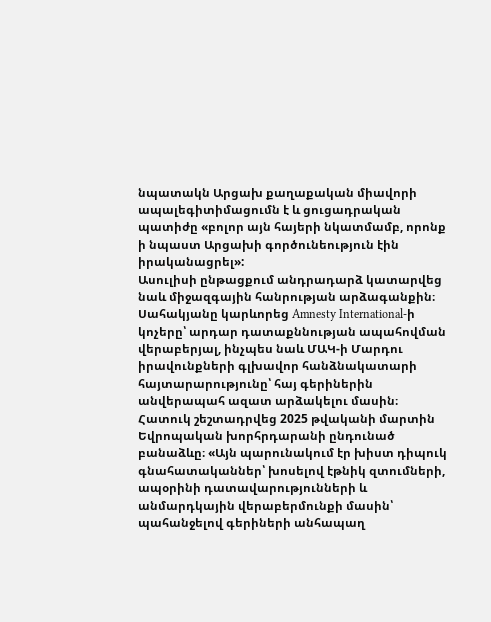նպատակն Արցախ քաղաքական միավորի ապալեգիտիմացումն է և ցուցադրական պատիժը «բոլոր այն հայերի նկատմամբ, որոնք ի նպաստ Արցախի գործունեություն էին իրականացրել»:
Ասուլիսի ընթացքում անդրադարձ կատարվեց նաև միջազգային հանրության արձագանքին։ Սահակյանը կարևորեց Amnesty International-ի կոչերը՝ արդար դատաքննության ապահովման վերաբերյալ, ինչպես նաև ՄԱԿ-ի Մարդու իրավունքների գլխավոր հանձնակատարի հայտարարությունը՝ հայ գերիներին անվերապահ ազատ արձակելու մասին։
Հատուկ շեշտադրվեց 2025 թվականի մարտին Եվրոպական խորհրդարանի ընդունած բանաձևը։ «Այն պարունակում էր խիստ դիպուկ գնահատականներ՝ խոսելով էթնիկ զտումների, ապօրինի դատավարությունների և անմարդկային վերաբերմունքի մասին՝ պահանջելով գերիների անհապաղ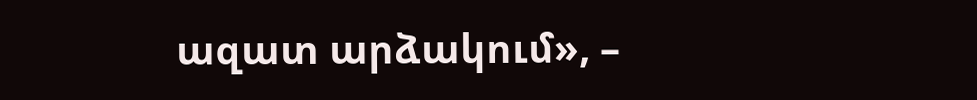ազատ արձակում», –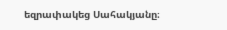եզրափակեց Սահակյանը։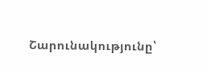Շարունակությունը՝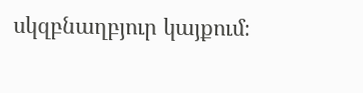սկզբնաղբյուր կայքում։